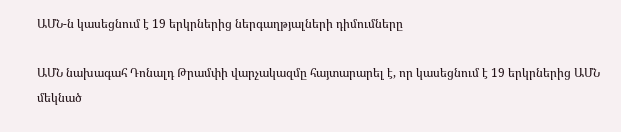ԱՄՆ-ն կասեցնում է 19 երկրներից ներգաղթյալների դիմումները

ԱՄՆ նախագահ Դոնալդ Թրամփի վարչակազմը հայտարարել է, որ կասեցնում է 19 երկրներից ԱՄՆ մեկնած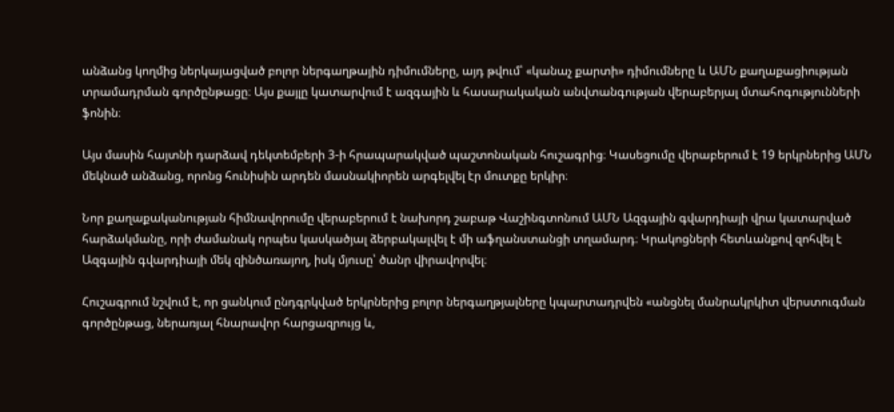անձանց կողմից ներկայացված բոլոր ներգաղթային դիմումները, այդ թվում՝ «կանաչ քարտի» դիմումները և ԱՄՆ քաղաքացիության տրամադրման գործընթացը։ Այս քայլը կատարվում է ազգային և հասարակական անվտանգության վերաբերյալ մտահոգությունների ֆոնին։

Այս մասին հայտնի դարձավ դեկտեմբերի 3-ի հրապարակված պաշտոնական հուշագրից։ Կասեցումը վերաբերում է 19 երկրներից ԱՄՆ մեկնած անձանց, որոնց հունիսին արդեն մասնակիորեն արգելվել էր մուտքը երկիր։

Նոր քաղաքականության հիմնավորումը վերաբերում է նախորդ շաբաթ Վաշինգտոնում ԱՄՆ Ազգային գվարդիայի վրա կատարված հարձակմանը, որի ժամանակ որպես կասկածյալ ձերբակալվել է մի աֆղանստանցի տղամարդ։ Կրակոցների հետևանքով զոհվել է Ազգային գվարդիայի մեկ զինծառայող, իսկ մյուսը՝ ծանր վիրավորվել։

Հուշագրում նշվում է, որ ցանկում ընդգրկված երկրներից բոլոր ներգաղթյալները կպարտադրվեն «անցնել մանրակրկիտ վերստուգման գործընթաց, ներառյալ հնարավոր հարցազրույց և,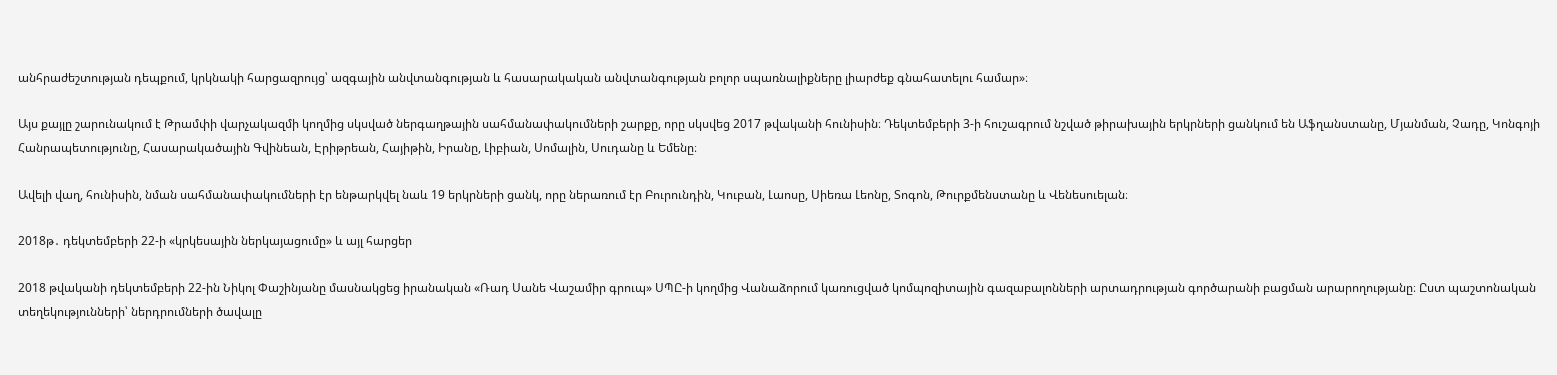անհրաժեշտության դեպքում, կրկնակի հարցազրույց՝ ազգային անվտանգության և հասարակական անվտանգության բոլոր սպառնալիքները լիարժեք գնահատելու համար»։

Այս քայլը շարունակում է Թրամփի վարչակազմի կողմից սկսված ներգաղթային սահմանափակումների շարքը, որը սկսվեց 2017 թվականի հունիսին։ Դեկտեմբերի 3-ի հուշագրում նշված թիրախային երկրների ցանկում են Աֆղանստանը, Մյանման, Չադը, Կոնգոյի Հանրապետությունը, Հասարակածային Գվինեան, Էրիթրեան, Հայիթին, Իրանը, Լիբիան, Սոմալին, Սուդանը և Եմենը։

Ավելի վաղ, հունիսին, նման սահմանափակումների էր ենթարկվել նաև 19 երկրների ցանկ, որը ներառում էր Բուրունդին, Կուբան, Լաոսը, Սիեռա Լեոնը, Տոգոն, Թուրքմենստանը և Վենեսուելան։

2018թ․ դեկտեմբերի 22-ի «կրկեսային ներկայացումը» և այլ հարցեր

2018 թվականի դեկտեմբերի 22-ին Նիկոլ Փաշինյանը մասնակցեց իրանական «Ռադ Սանե Վաշամիր գրուպ» ՍՊԸ-ի կողմից Վանաձորում կառուցված կոմպոզիտային գազաբալոնների արտադրության գործարանի բացման արարողությանը։ Ըստ պաշտոնական տեղեկությունների՝ ներդրումների ծավալը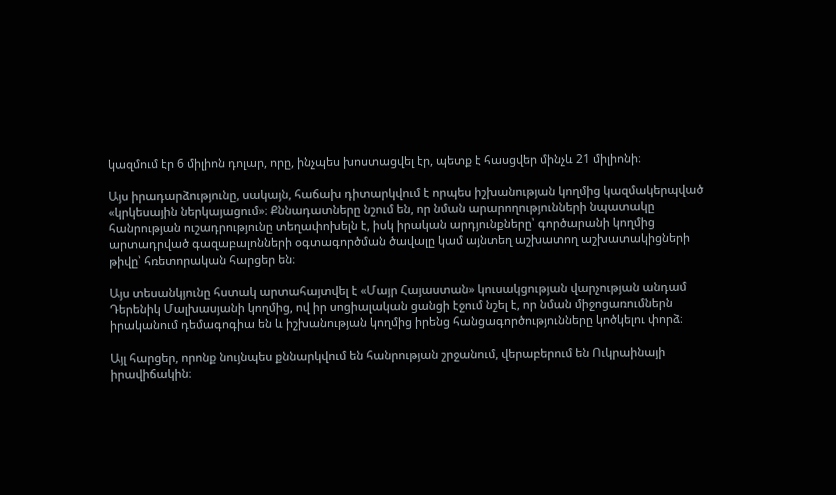կազմում էր 6 միլիոն դոլար, որը, ինչպես խոստացվել էր, պետք է հասցվեր մինչև 21 միլիոնի։

Այս իրադարձությունը, սակայն, հաճախ դիտարկվում է որպես իշխանության կողմից կազմակերպված «կրկեսային ներկայացում»։ Քննադատները նշում են, որ նման արարողությունների նպատակը հանրության ուշադրությունը տեղափոխելն է, իսկ իրական արդյունքները՝ գործարանի կողմից արտադրված գազաբալոնների օգտագործման ծավալը կամ այնտեղ աշխատող աշխատակիցների թիվը՝ հռետորական հարցեր են։

Այս տեսանկյունը հստակ արտահայտվել է «Մայր Հայաստան» կուսակցության վարչության անդամ Դերենիկ Մալխասյանի կողմից, ով իր սոցիալական ցանցի էջում նշել է, որ նման միջոցառումներն իրականում դեմագոգիա են և իշխանության կողմից իրենց հանցագործությունները կոծկելու փորձ։

Այլ հարցեր, որոնք նույնպես քննարկվում են հանրության շրջանում, վերաբերում են Ուկրաինայի իրավիճակին։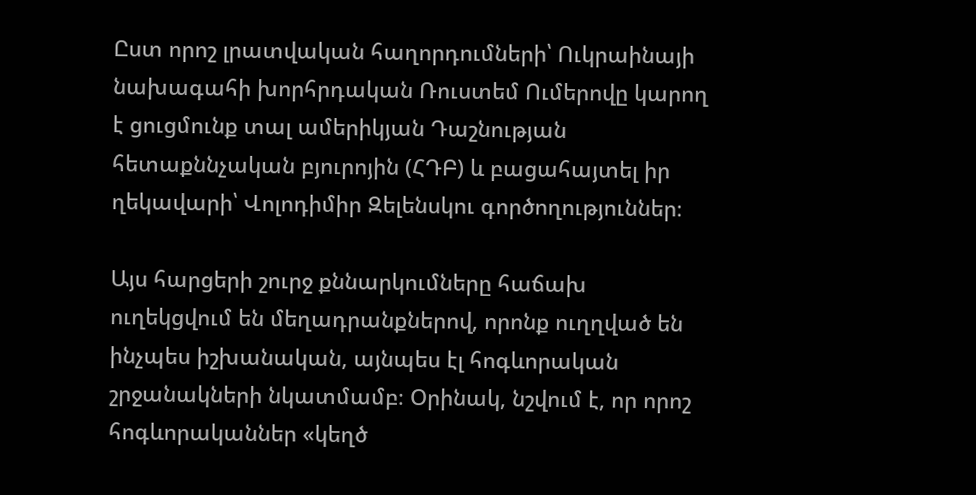Ըստ որոշ լրատվական հաղորդումների՝ Ուկրաինայի նախագահի խորհրդական Ռուստեմ Ումերովը կարող է ցուցմունք տալ ամերիկյան Դաշնության հետաքննչական բյուրոյին (ՀԴԲ) և բացահայտել իր ղեկավարի՝ Վոլոդիմիր Զելենսկու գործողություններ։

Այս հարցերի շուրջ քննարկումները հաճախ ուղեկցվում են մեղադրանքներով, որոնք ուղղված են ինչպես իշխանական, այնպես էլ հոգևորական շրջանակների նկատմամբ։ Օրինակ, նշվում է, որ որոշ հոգևորականներ «կեղծ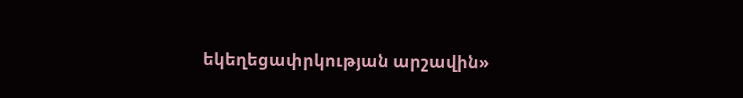եկեղեցափրկության արշավին»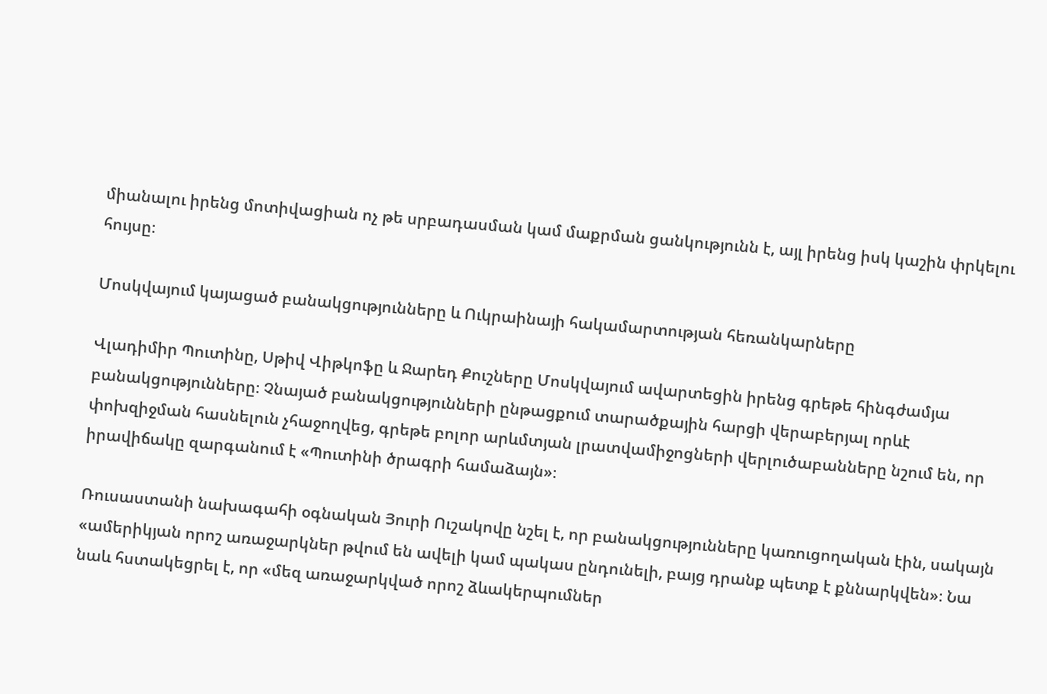միանալու իրենց մոտիվացիան ոչ թե սրբադասման կամ մաքրման ցանկությունն է, այլ իրենց իսկ կաշին փրկելու հույսը։

Մոսկվայում կայացած բանակցությունները և Ուկրաինայի հակամարտության հեռանկարները

Վլադիմիր Պուտինը, Սթիվ Վիթկոֆը և Ջարեդ Քուշները Մոսկվայում ավարտեցին իրենց գրեթե հինգժամյա բանակցությունները։ Չնայած բանակցությունների ընթացքում տարածքային հարցի վերաբերյալ որևէ փոխզիջման հասնելուն չհաջողվեց, գրեթե բոլոր արևմտյան լրատվամիջոցների վերլուծաբանները նշում են, որ իրավիճակը զարգանում է «Պուտինի ծրագրի համաձայն»։

Ռուսաստանի նախագահի օգնական Յուրի Ուշակովը նշել է, որ բանակցությունները կառուցողական էին, սակայն «ամերիկյան որոշ առաջարկներ թվում են ավելի կամ պակաս ընդունելի, բայց դրանք պետք է քննարկվեն»։ Նա նաև հստակեցրել է, որ «մեզ առաջարկված որոշ ձևակերպումներ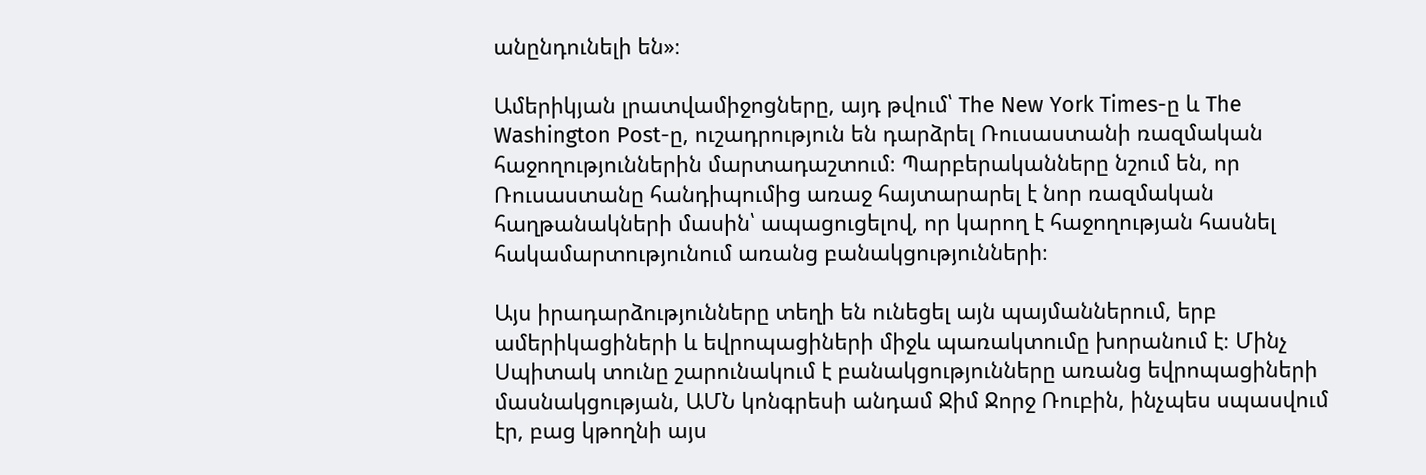անընդունելի են»։

Ամերիկյան լրատվամիջոցները, այդ թվում՝ The New York Times-ը և The Washington Post-ը, ուշադրություն են դարձրել Ռուսաստանի ռազմական հաջողություններին մարտադաշտում։ Պարբերականները նշում են, որ Ռուսաստանը հանդիպումից առաջ հայտարարել է նոր ռազմական հաղթանակների մասին՝ ապացուցելով, որ կարող է հաջողության հասնել հակամարտությունում առանց բանակցությունների։

Այս իրադարձությունները տեղի են ունեցել այն պայմաններում, երբ ամերիկացիների և եվրոպացիների միջև պառակտումը խորանում է։ Մինչ Սպիտակ տունը շարունակում է բանակցությունները առանց եվրոպացիների մասնակցության, ԱՄՆ կոնգրեսի անդամ Ջիմ Ջորջ Ռուբին, ինչպես սպասվում էր, բաց կթողնի այս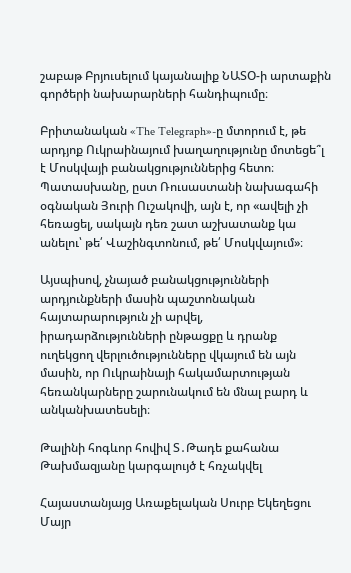շաբաթ Բրյուսելում կայանալիք ՆԱՏՕ-ի արտաքին գործերի նախարարների հանդիպումը։

Բրիտանական «The Telegraph»-ը մտորում է, թե արդյոք Ուկրաինայում խաղաղությունը մոտեցե՞լ է Մոսկվայի բանակցություններից հետո։ Պատասխանը, ըստ Ռուսաստանի նախագահի օգնական Յուրի Ուշակովի, այն է, որ «ավելի չի հեռացել, սակայն դեռ շատ աշխատանք կա անելու՝ թե՛ Վաշինգտոնում, թե՛ Մոսկվայում»։

Այսպիսով, չնայած բանակցությունների արդյունքների մասին պաշտոնական հայտարարություն չի արվել, իրադարձությունների ընթացքը և դրանք ուղեկցող վերլուծությունները վկայում են այն մասին, որ Ուկրաինայի հակամարտության հեռանկարները շարունակում են մնալ բարդ և անկանխատեսելի։

Թալինի հոգևոր հովիվ Տ․Թադե քահանա Թախմազյանը կարգալույծ է հռչակվել

Հայաստանյայց Առաքելական Սուրբ Եկեղեցու Մայր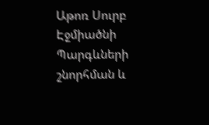Աթոռ Սուրբ Էջմիածնի Պարգևների շնորհման և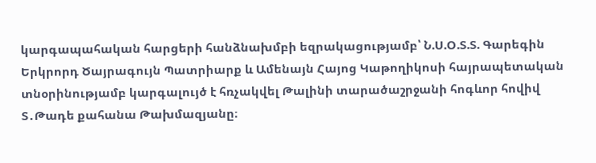կարգապահական հարցերի հանձնախմբի եզրակացությամբ՝ Ն.Ս.Օ.Տ.Տ. Գարեգին Երկրորդ Ծայրագույն Պատրիարք և Ամենայն Հայոց Կաթողիկոսի հայրապետական տնօրինությամբ կարգալույծ է հռչակվել Թալինի տարածաշրջանի հոգևոր հովիվ Տ․Թադե քահանա Թախմազյանը։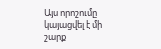Այս որոշումը կայացվել է մի շարք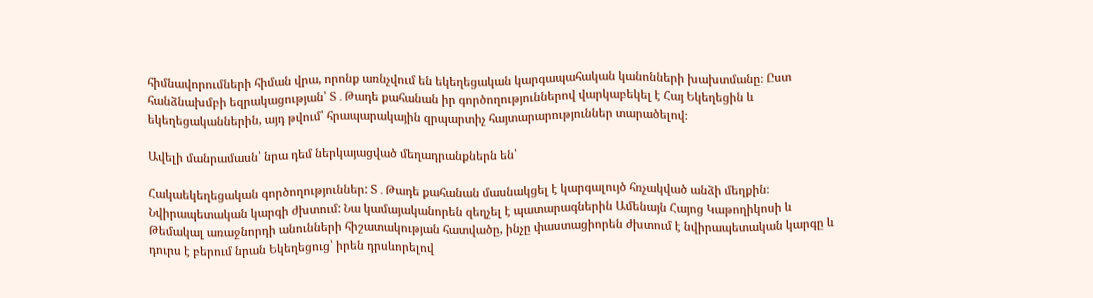հիմնավորումների հիման վրա, որոնք առնչվում են եկեղեցական կարգապահական կանոնների խախտմանը։ Ըստ հանձնախմբի եզրակացության՝ Տ․Թադե քահանան իր գործողություններով վարկաբեկել է Հայ Եկեղեցին և եկեղեցականներին, այդ թվում՝ հրապարակային զրպարտիչ հայտարարություններ տարածելով։

Ավելի մանրամասն՝ նրա դեմ ներկայացված մեղադրանքներն են՝

Հակաեկեղեցական գործողություններ: Տ․Թադե քահանան մասնակցել է կարգալույծ հռչակված անձի մեղքին։
Նվիրապետական կարգի ժխտում: Նա կամայականորեն զեղչել է պատարագներին Ամենայն Հայոց Կաթողիկոսի և Թեմակալ առաջնորդի անունների հիշատակության հատվածը, ինչը փաստացիորեն ժխտում է նվիրապետական կարգը և դուրս է բերում նրան Եկեղեցուց՝ իրեն դրսևորելով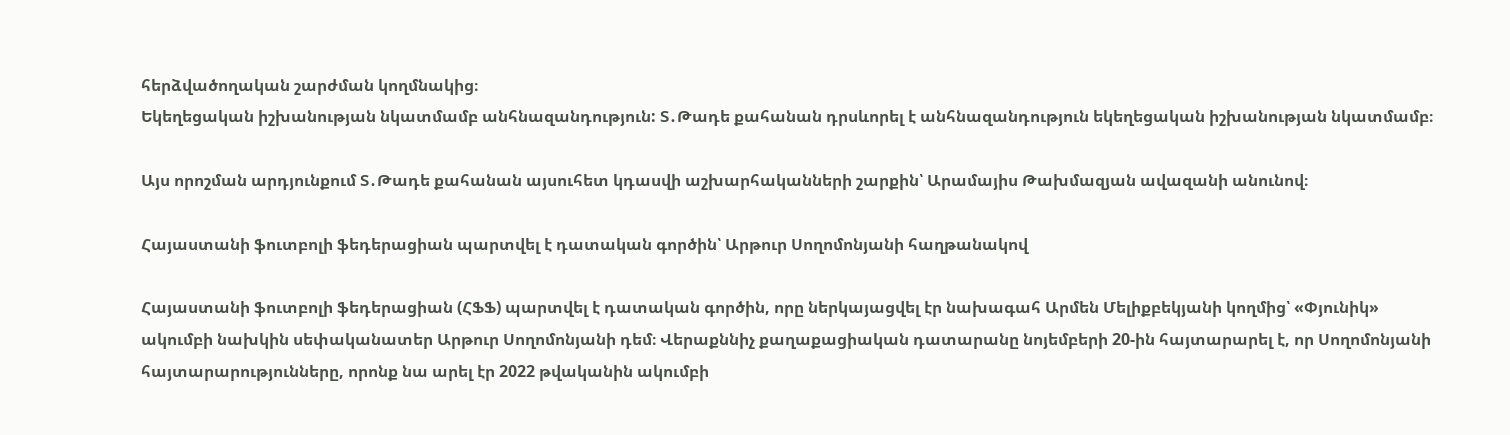հերձվածողական շարժման կողմնակից։
Եկեղեցական իշխանության նկատմամբ անհնազանդություն: Տ․Թադե քահանան դրսևորել է անհնազանդություն եկեղեցական իշխանության նկատմամբ։

Այս որոշման արդյունքում Տ․Թադե քահանան այսուհետ կդասվի աշխարհականների շարքին՝ Արամայիս Թախմազյան ավազանի անունով։

Հայաստանի ֆուտբոլի ֆեդերացիան պարտվել է դատական գործին՝ Արթուր Սողոմոնյանի հաղթանակով

Հայաստանի ֆուտբոլի ֆեդերացիան (ՀՖՖ) պարտվել է դատական գործին, որը ներկայացվել էր նախագահ Արմեն Մելիքբեկյանի կողմից՝ «Փյունիկ» ակումբի նախկին սեփականատեր Արթուր Սողոմոնյանի դեմ։ Վերաքննիչ քաղաքացիական դատարանը նոյեմբերի 20-ին հայտարարել է, որ Սողոմոնյանի հայտարարությունները, որոնք նա արել էր 2022 թվականին ակումբի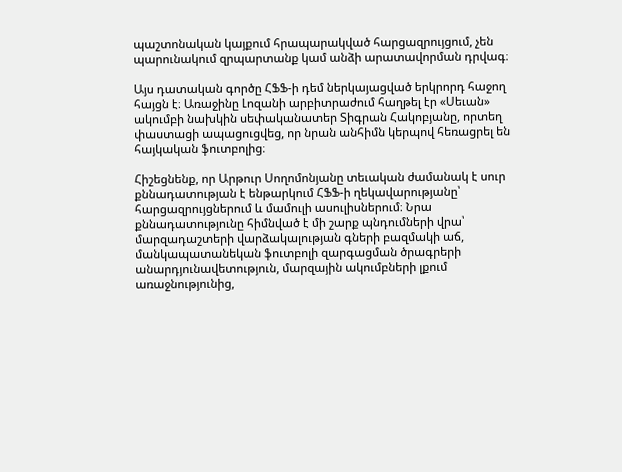պաշտոնական կայքում հրապարակված հարցազրույցում, չեն պարունակում զրպարտանք կամ անձի արատավորման դրվագ։

Այս դատական գործը ՀՖՖ-ի դեմ ներկայացված երկրորդ հաջող հայցն է։ Առաջինը Լոզանի արբիտրաժում հաղթել էր «Սեւան» ակումբի նախկին սեփականատեր Տիգրան Հակոբյանը, որտեղ փաստացի ապացուցվեց, որ նրան անհիմն կերպով հեռացրել են հայկական ֆուտբոլից։

Հիշեցնենք, որ Արթուր Սողոմոնյանը տեւական ժամանակ է սուր քննադատության է ենթարկում ՀՖՖ-ի ղեկավարությանը՝ հարցազրույցներում և մամուլի ասուլիսներում։ Նրա քննադատությունը հիմնված է մի շարք պնդումների վրա՝ մարզադաշտերի վարձակալության գների բազմակի աճ, մանկապատանեկան ֆուտբոլի զարգացման ծրագրերի անարդյունավետություն, մարզային ակումբների լքում առաջնությունից,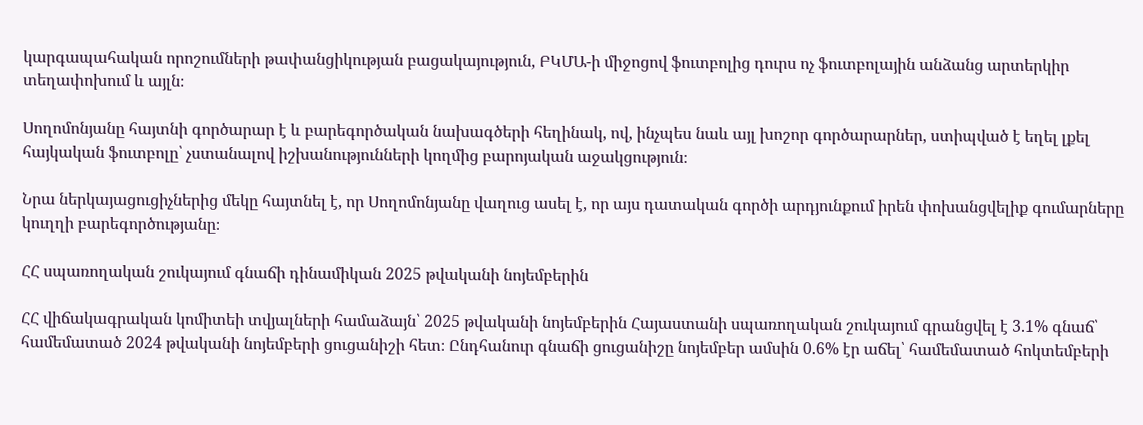կարգապահական որոշումների թափանցիկության բացակայություն, ԲԿՄԱ-ի միջոցով ֆուտբոլից դուրս ոչ ֆուտբոլային անձանց արտերկիր տեղափոխում և այլն։

Սողոմոնյանը հայտնի գործարար է և բարեգործական նախագծերի հեղինակ, ով, ինչպես նաև այլ խոշոր գործարարներ, ստիպված է եղել լքել հայկական ֆուտբոլը՝ չստանալով իշխանությունների կողմից բարոյական աջակցություն։

Նրա ներկայացուցիչներից մեկը հայտնել է, որ Սողոմոնյանը վաղուց ասել է, որ այս դատական գործի արդյունքում իրեն փոխանցվելիք գումարները կուղղի բարեգործությանը։

ՀՀ սպառողական շուկայում գնաճի դինամիկան 2025 թվականի նոյեմբերին

ՀՀ վիճակագրական կոմիտեի տվյալների համաձայն՝ 2025 թվականի նոյեմբերին Հայաստանի սպառողական շուկայում գրանցվել է 3.1% գնաճ՝ համեմատած 2024 թվականի նոյեմբերի ցուցանիշի հետ։ Ընդհանուր գնաճի ցուցանիշը նոյեմբեր ամսին 0.6% էր աճել՝ համեմատած հոկտեմբերի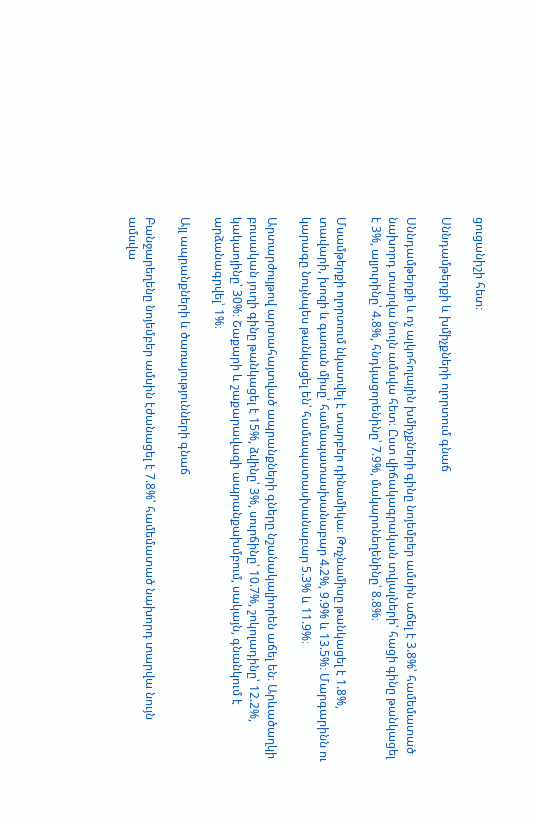ցուցանիշի հետ։

Սննդամթերքի և խմիչքների ոլորտում գնաճ

Սննդամթերքի և ոչ ալկոհոլային խմիչքների գինը նոյեմբեր ամսին աճել է 3.8%՝ համեմատած նախորդ տարվա նույն ամսվա հետ։ Ըստ վիճակագրական տվյալների՝ հացի գինը թանկացել է 3%, ալյուրինը՝ 4.8%, հնդկացորենինը՝ 7.9%, մակարոնեղենինը՝ 8.8%։

Մսամթերքի ոլորտում նկատվել է տարբեր դինամիկա։ Թռչնամիսը թանկացել է 1.8%, տավարի, խոզի և գառան միսը՝ համապատասխանաբար 4.2%, 9.9% և 13.5%։ Մարգարինն ու կարագը նույնպես թանկացել են՝ համապատասխանաբար 5.3% և 11.9%։

Արտարժույթով արտահայտված ապրանքների գները նշանակալիորեն աճել են։ Արևածաղկի բուսական յուղի գինը թանկացել է 15%, ձվինը՝ 3%, սուրճինը՝ 10.7%, շոկոլադինը՝ 12.2%, կակաոյինը՝ 30%։ Շաքարի և շաքարավազի ապրանքախմբում, սակայն, գնանկում է արձանագրվել՝ 1%։

Այլ ապրանքների և ծառայությունների գնաճ

Բանջարեղենը նոյեմբեր ամսին էժանացել է 7.8%՝ համեմատած նախորդ տարվա նույն ամսվա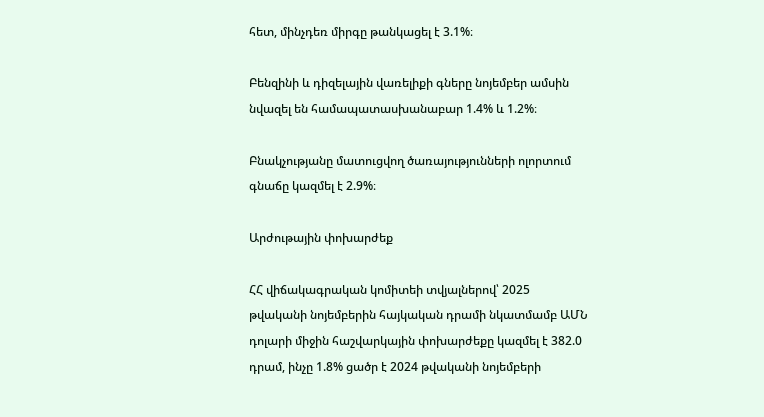հետ, մինչդեռ միրգը թանկացել է 3.1%։

Բենզինի և դիզելային վառելիքի գները նոյեմբեր ամսին նվազել են համապատասխանաբար 1.4% և 1.2%։

Բնակչությանը մատուցվող ծառայությունների ոլորտում գնաճը կազմել է 2.9%։

Արժութային փոխարժեք

ՀՀ վիճակագրական կոմիտեի տվյալներով՝ 2025 թվականի նոյեմբերին հայկական դրամի նկատմամբ ԱՄՆ դոլարի միջին հաշվարկային փոխարժեքը կազմել է 382.0 դրամ, ինչը 1.8% ցածր է 2024 թվականի նոյեմբերի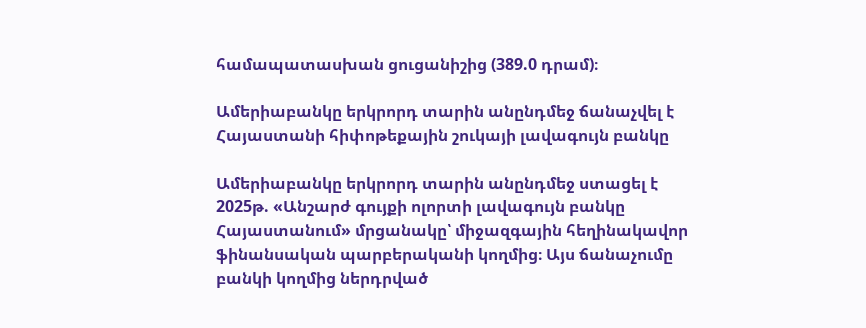համապատասխան ցուցանիշից (389.0 դրամ)։

Ամերիաբանկը երկրորդ տարին անընդմեջ ճանաչվել է Հայաստանի հիփոթեքային շուկայի լավագույն բանկը

Ամերիաբանկը երկրորդ տարին անընդմեջ ստացել է 2025թ. «Անշարժ գույքի ոլորտի լավագույն բանկը Հայաստանում» մրցանակը՝ միջազգային հեղինակավոր ֆինանսական պարբերականի կողմից։ Այս ճանաչումը բանկի կողմից ներդրված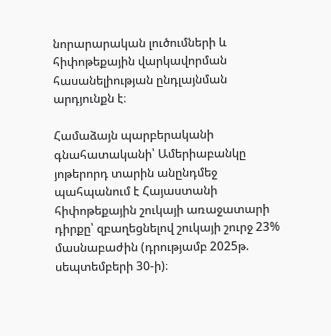նորարարական լուծումների և հիփոթեքային վարկավորման հասանելիության ընդլայնման արդյունքն է։

Համաձայն պարբերականի գնահատականի՝ Ամերիաբանկը յոթերորդ տարին անընդմեջ պահպանում է Հայաստանի հիփոթեքային շուկայի առաջատարի դիրքը՝ զբաղեցնելով շուկայի շուրջ 23% մասնաբաժին (դրությամբ 2025թ. սեպտեմբերի 30-ի)։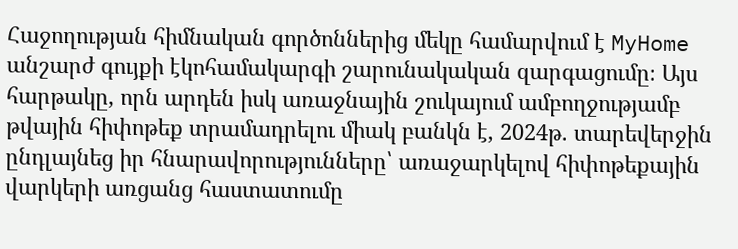Հաջողության հիմնական գործոններից մեկը համարվում է MyHome անշարժ գույքի էկոհամակարգի շարունակական զարգացումը։ Այս հարթակը, որն արդեն իսկ առաջնային շուկայում ամբողջությամբ թվային հիփոթեք տրամադրելու միակ բանկն է, 2024թ. տարեվերջին ընդլայնեց իր հնարավորությունները՝ առաջարկելով հիփոթեքային վարկերի առցանց հաստատումը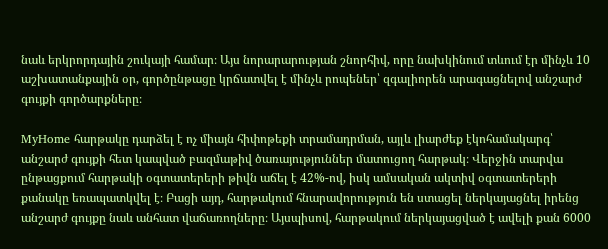նաև երկրորդային շուկայի համար։ Այս նորարարության շնորհիվ, որը նախկինում տևում էր մինչև 10 աշխատանքային օր, գործընթացը կրճատվել է մինչև րոպեներ՝ զգալիորեն արագացնելով անշարժ գույքի գործարքները։

MyHome հարթակը դարձել է ոչ միայն հիփոթեքի տրամադրման, այլև լիարժեք էկոհամակարգ՝ անշարժ գույքի հետ կապված բազմաթիվ ծառայություններ մատուցող հարթակ։ Վերջին տարվա ընթացքում հարթակի օգտատերերի թիվն աճել է 42%-ով, իսկ ամսական ակտիվ օգտատերերի քանակը եռապատկվել է։ Բացի այդ, հարթակում հնարավորություն են ստացել ներկայացնել իրենց անշարժ գույքը նաև անհատ վաճառողները։ Այսպիսով, հարթակում ներկայացված է ավելի քան 6000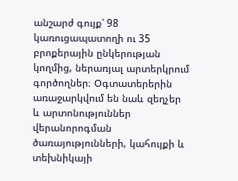անշարժ գույք՝ 98 կառուցապատողի ու 35 բրոքերային ընկերության կողմից, ներառյալ արտերկրում գործողներ։ Օգտատերերին առաջարկվում են նաև զեղչեր և արտոնություններ վերանորոգման ծառայությունների, կահույքի և տեխնիկայի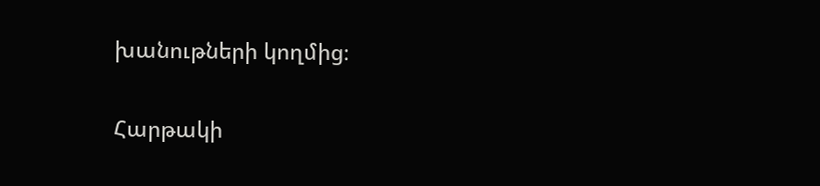խանութների կողմից։

Հարթակի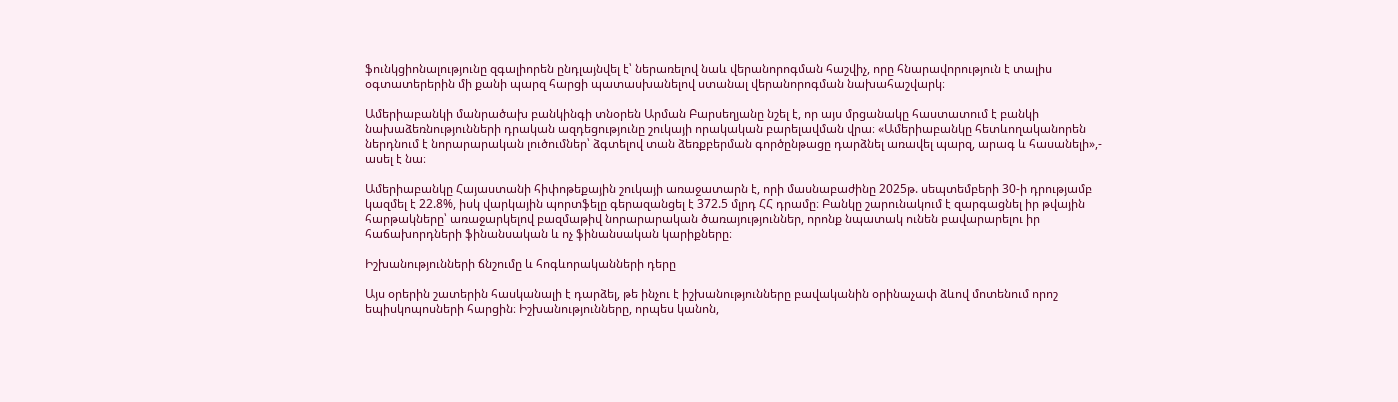ֆունկցիոնալությունը զգալիորեն ընդլայնվել է՝ ներառելով նաև վերանորոգման հաշվիչ, որը հնարավորություն է տալիս օգտատերերին մի քանի պարզ հարցի պատասխանելով ստանալ վերանորոգման նախահաշվարկ։

Ամերիաբանկի մանրածախ բանկինգի տնօրեն Արման Բարսեղյանը նշել է, որ այս մրցանակը հաստատում է բանկի նախաձեռնությունների դրական ազդեցությունը շուկայի որակական բարելավման վրա։ «Ամերիաբանկը հետևողականորեն ներդնում է նորարարական լուծումներ՝ ձգտելով տան ձեռքբերման գործընթացը դարձնել առավել պարզ, արագ և հասանելի»,- ասել է նա։

Ամերիաբանկը Հայաստանի հիփոթեքային շուկայի առաջատարն է, որի մասնաբաժինը 2025թ. սեպտեմբերի 30-ի դրությամբ կազմել է 22.8%, իսկ վարկային պորտֆելը գերազանցել է 372.5 մլրդ ՀՀ դրամը։ Բանկը շարունակում է զարգացնել իր թվային հարթակները՝ առաջարկելով բազմաթիվ նորարարական ծառայություններ, որոնք նպատակ ունեն բավարարելու իր հաճախորդների ֆինանսական և ոչ ֆինանսական կարիքները։

Իշխանությունների ճնշումը և հոգևորականների դերը

Այս օրերին շատերին հասկանալի է դարձել, թե ինչու է իշխանությունները բավականին օրինաչափ ձևով մոտենում որոշ եպիսկոպոսների հարցին։ Իշխանությունները, որպես կանոն,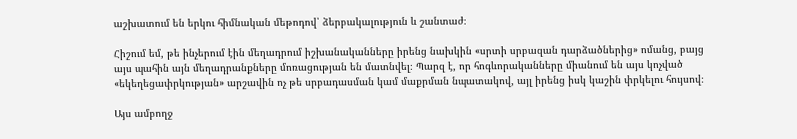աշխատում են երկու հիմնական մեթոդով՝ ձերբակալություն և շանտաժ։

Հիշում եմ, թե ինչերում էին մեղադրում իշխանականները իրենց նախկին «սրտի սրբազան դարձածներից» ոմանց, բայց այս պահին այն մեղադրանքները մոռացության են մատնվել։ Պարզ է, որ հոգևորականները միանում են այս կոչված «եկեղեցափրկության» արշավին ոչ թե սրբադասման կամ մաքրման նպատակով, այլ իրենց իսկ կաշին փրկելու հույսով։

Այս ամբողջ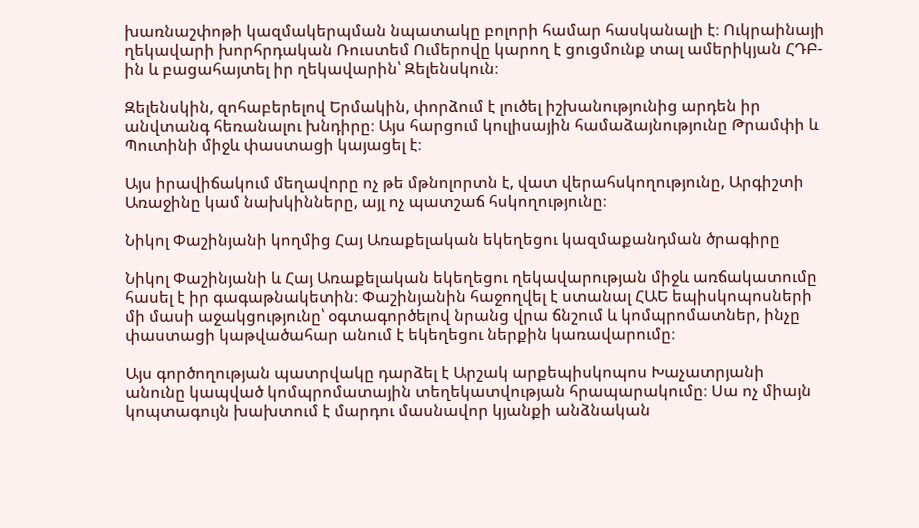խառնաշփոթի կազմակերպման նպատակը բոլորի համար հասկանալի է։ Ուկրաինայի ղեկավարի խորհրդական Ռուստեմ Ումերովը կարող է ցուցմունք տալ ամերիկյան ՀԴԲ-ին և բացահայտել իր ղեկավարին՝ Զելենսկուն։

Զելենսկին, զոհաբերելով Երմակին, փորձում է լուծել իշխանությունից արդեն իր անվտանգ հեռանալու խնդիրը։ Այս հարցում կուլիսային համաձայնությունը Թրամփի և Պուտինի միջև փաստացի կայացել է։

Այս իրավիճակում մեղավորը ոչ թե մթնոլորտն է, վատ վերահսկողությունը, Արգիշտի Առաջինը կամ նախկինները, այլ ոչ պատշաճ հսկողությունը։

Նիկոլ Փաշինյանի կողմից Հայ Առաքելական եկեղեցու կազմաքանդման ծրագիրը

Նիկոլ Փաշինյանի և Հայ Առաքելական եկեղեցու ղեկավարության միջև առճակատումը հասել է իր գագաթնակետին։ Փաշինյանին հաջողվել է ստանալ ՀԱԵ եպիսկոպոսների մի մասի աջակցությունը՝ օգտագործելով նրանց վրա ճնշում և կոմպրոմատներ, ինչը փաստացի կաթվածահար անում է եկեղեցու ներքին կառավարումը։

Այս գործողության պատրվակը դարձել է Արշակ արքեպիսկոպոս Խաչատրյանի անունը կապված կոմպրոմատային տեղեկատվության հրապարակումը։ Սա ոչ միայն կոպտագույն խախտում է մարդու մասնավոր կյանքի անձնական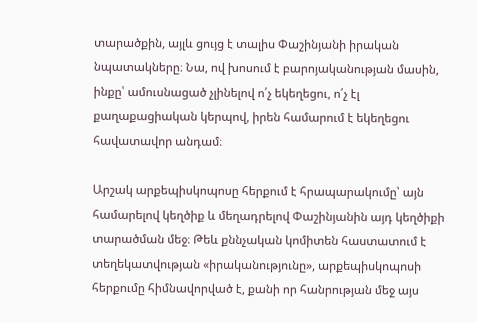տարածքին, այլև ցույց է տալիս Փաշինյանի իրական նպատակները։ Նա, ով խոսում է բարոյականության մասին, ինքը՝ ամուսնացած չլինելով ո՛չ եկեղեցու, ո՛չ էլ քաղաքացիական կերպով, իրեն համարում է եկեղեցու հավատավոր անդամ։

Արշակ արքեպիսկոպոսը հերքում է հրապարակումը՝ այն համարելով կեղծիք և մեղադրելով Փաշինյանին այդ կեղծիքի տարածման մեջ։ Թեև քննչական կոմիտեն հաստատում է տեղեկատվության «իրականությունը», արքեպիսկոպոսի հերքումը հիմնավորված է, քանի որ հանրության մեջ այս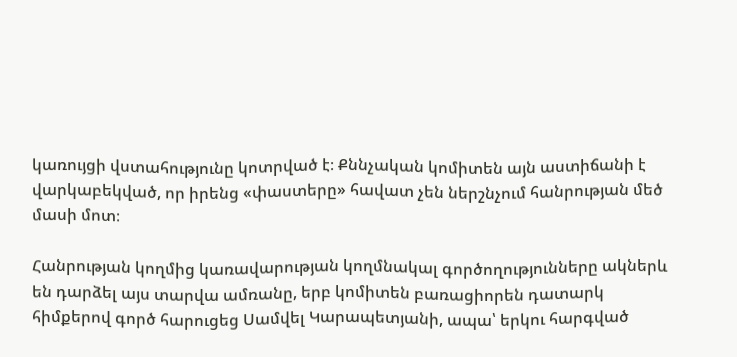կառույցի վստահությունը կոտրված է։ Քննչական կոմիտեն այն աստիճանի է վարկաբեկված, որ իրենց «փաստերը» հավատ չեն ներշնչում հանրության մեծ մասի մոտ։

Հանրության կողմից կառավարության կողմնակալ գործողությունները ակներև են դարձել այս տարվա ամռանը, երբ կոմիտեն բառացիորեն դատարկ հիմքերով գործ հարուցեց Սամվել Կարապետյանի, ապա՝ երկու հարգված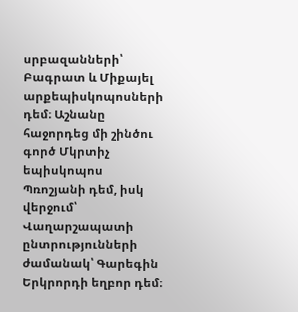սրբազանների՝ Բագրատ և Միքայել արքեպիսկոպոսների դեմ։ Աշնանը հաջորդեց մի շինծու գործ Մկրտիչ եպիսկոպոս Պռոշյանի դեմ, իսկ վերջում՝ Վաղարշապատի ընտրությունների ժամանակ՝ Գարեգին Երկրորդի եղբոր դեմ։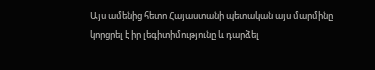Այս ամենից հետո Հայաստանի պետական այս մարմինը կորցրել է իր լեգիտիմությունը և դարձել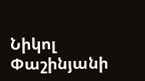Նիկոլ Փաշինյանի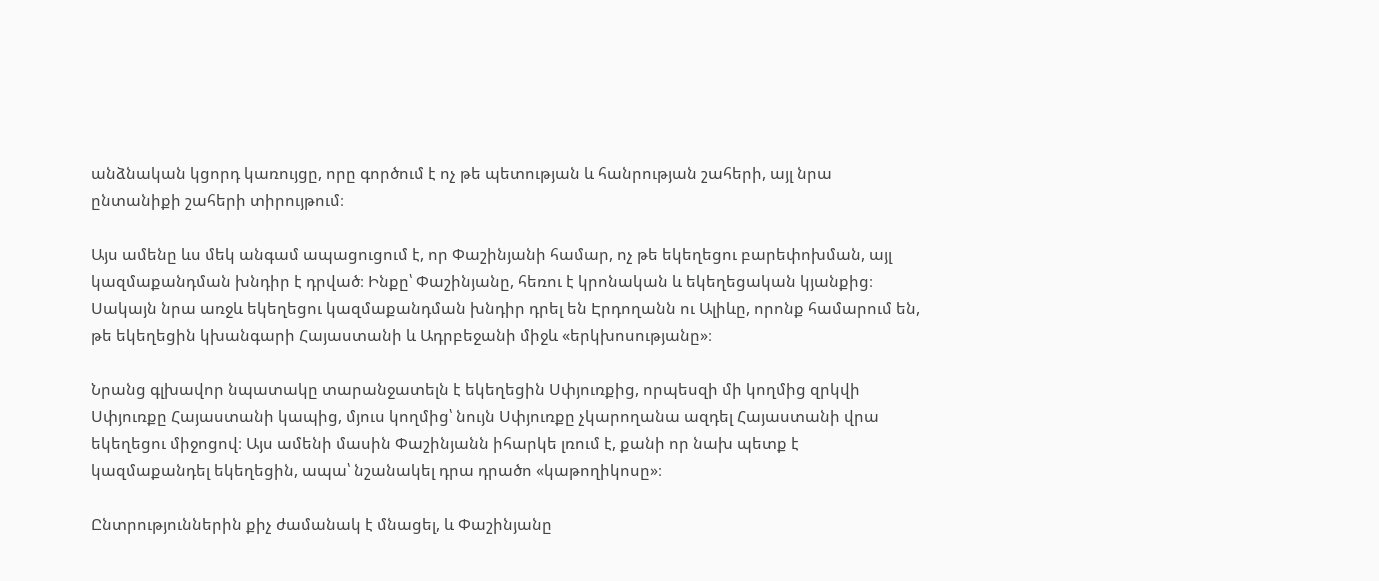անձնական կցորդ կառույցը, որը գործում է ոչ թե պետության և հանրության շահերի, այլ նրա ընտանիքի շահերի տիրույթում։

Այս ամենը ևս մեկ անգամ ապացուցում է, որ Փաշինյանի համար, ոչ թե եկեղեցու բարեփոխման, այլ կազմաքանդման խնդիր է դրված։ Ինքը՝ Փաշինյանը, հեռու է կրոնական և եկեղեցական կյանքից։ Սակայն նրա առջև եկեղեցու կազմաքանդման խնդիր դրել են Էրդողանն ու Ալիևը, որոնք համարում են, թե եկեղեցին կխանգարի Հայաստանի և Ադրբեջանի միջև «երկխոսությանը»։

Նրանց գլխավոր նպատակը տարանջատելն է եկեղեցին Սփյուռքից, որպեսզի մի կողմից զրկվի Սփյուռքը Հայաստանի կապից, մյուս կողմից՝ նույն Սփյուռքը չկարողանա ազդել Հայաստանի վրա եկեղեցու միջոցով։ Այս ամենի մասին Փաշինյանն իհարկե լռում է, քանի որ նախ պետք է կազմաքանդել եկեղեցին, ապա՝ նշանակել դրա դրածո «կաթողիկոսը»։

Ընտրություններին քիչ ժամանակ է մնացել, և Փաշինյանը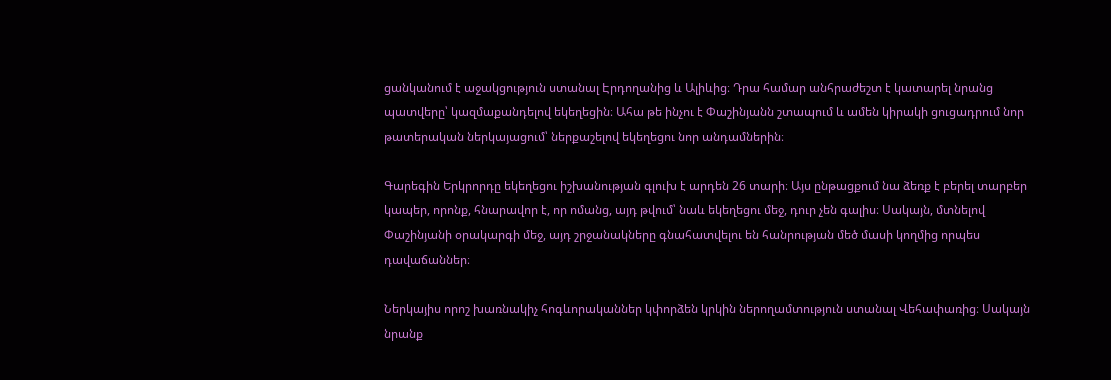ցանկանում է աջակցություն ստանալ Էրդողանից և Ալիևից։ Դրա համար անհրաժեշտ է կատարել նրանց պատվերը՝ կազմաքանդելով եկեղեցին։ Ահա թե ինչու է Փաշինյանն շտապում և ամեն կիրակի ցուցադրում նոր թատերական ներկայացում՝ ներքաշելով եկեղեցու նոր անդամներին։

Գարեգին Երկրորդը եկեղեցու իշխանության գլուխ է արդեն 26 տարի։ Այս ընթացքում նա ձեռք է բերել տարբեր կապեր, որոնք, հնարավոր է, որ ոմանց, այդ թվում՝ նաև եկեղեցու մեջ, դուր չեն գալիս։ Սակայն, մտնելով Փաշինյանի օրակարգի մեջ, այդ շրջանակները գնահատվելու են հանրության մեծ մասի կողմից որպես դավաճաններ։

Ներկայիս որոշ խառնակիչ հոգևորականներ կփորձեն կրկին ներողամտություն ստանալ Վեհափառից։ Սակայն նրանք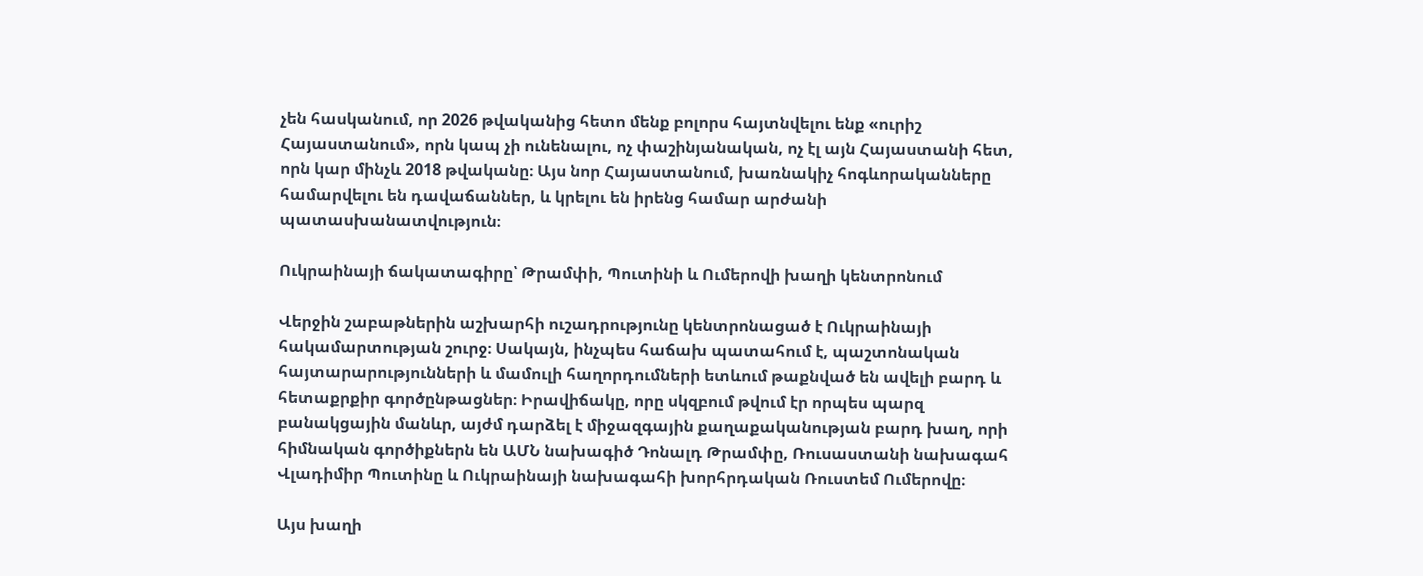չեն հասկանում, որ 2026 թվականից հետո մենք բոլորս հայտնվելու ենք «ուրիշ Հայաստանում», որն կապ չի ունենալու, ոչ փաշինյանական, ոչ էլ այն Հայաստանի հետ, որն կար մինչև 2018 թվականը։ Այս նոր Հայաստանում, խառնակիչ հոգևորականները համարվելու են դավաճաններ, և կրելու են իրենց համար արժանի պատասխանատվություն։

Ուկրաինայի ճակատագիրը՝ Թրամփի, Պուտինի և Ումերովի խաղի կենտրոնում

Վերջին շաբաթներին աշխարհի ուշադրությունը կենտրոնացած է Ուկրաինայի հակամարտության շուրջ։ Սակայն, ինչպես հաճախ պատահում է, պաշտոնական հայտարարությունների և մամուլի հաղորդումների ետևում թաքնված են ավելի բարդ և հետաքրքիր գործընթացներ։ Իրավիճակը, որը սկզբում թվում էր որպես պարզ բանակցային մանևր, այժմ դարձել է միջազգային քաղաքականության բարդ խաղ, որի հիմնական գործիքներն են ԱՄՆ նախագիծ Դոնալդ Թրամփը, Ռուսաստանի նախագահ Վլադիմիր Պուտինը և Ուկրաինայի նախագահի խորհրդական Ռուստեմ Ումերովը։

Այս խաղի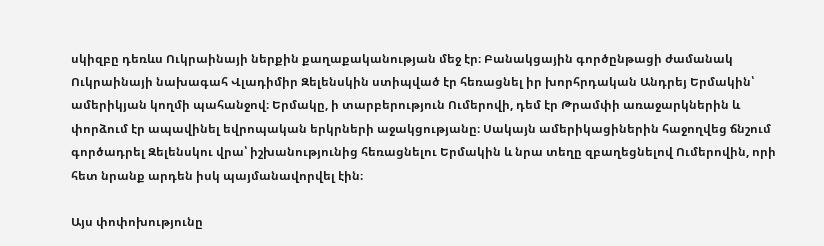սկիզբը դեռևս Ուկրաինայի ներքին քաղաքականության մեջ էր։ Բանակցային գործընթացի ժամանակ Ուկրաինայի նախագահ Վլադիմիր Զելենսկին ստիպված էր հեռացնել իր խորհրդական Անդրեյ Երմակին՝ ամերիկյան կողմի պահանջով։ Երմակը, ի տարբերություն Ումերովի, դեմ էր Թրամփի առաջարկներին և փորձում էր ապավինել եվրոպական երկրների աջակցությանը։ Սակայն ամերիկացիներին հաջողվեց ճնշում գործադրել Զելենսկու վրա՝ իշխանությունից հեռացնելու Երմակին և նրա տեղը զբաղեցնելով Ումերովին, որի հետ նրանք արդեն իսկ պայմանավորվել էին։

Այս փոփոխությունը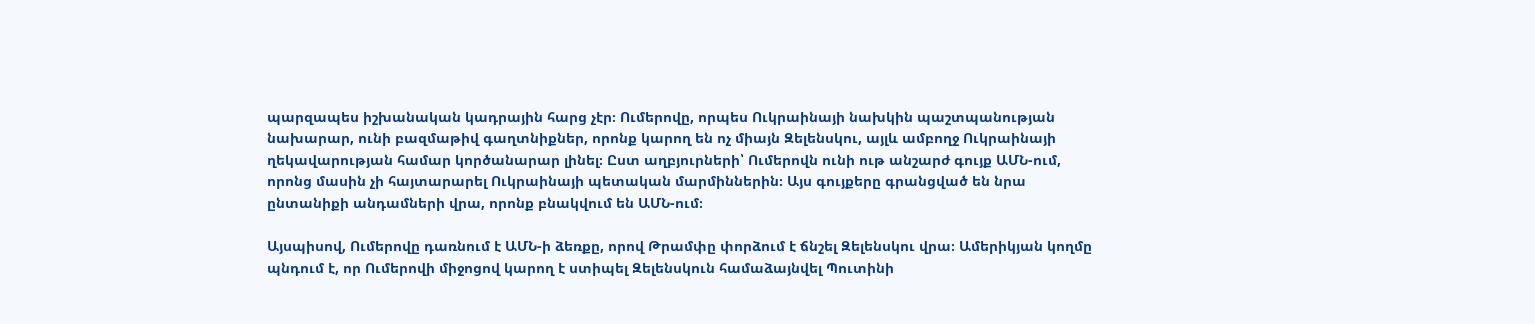պարզապես իշխանական կադրային հարց չէր։ Ումերովը, որպես Ուկրաինայի նախկին պաշտպանության նախարար, ունի բազմաթիվ գաղտնիքներ, որոնք կարող են ոչ միայն Զելենսկու, այլև ամբողջ Ուկրաինայի ղեկավարության համար կործանարար լինել։ Ըստ աղբյուրների՝ Ումերովն ունի ութ անշարժ գույք ԱՄՆ-ում, որոնց մասին չի հայտարարել Ուկրաինայի պետական մարմիններին։ Այս գույքերը գրանցված են նրա ընտանիքի անդամների վրա, որոնք բնակվում են ԱՄՆ-ում։

Այսպիսով, Ումերովը դառնում է ԱՄՆ-ի ձեռքը, որով Թրամփը փորձում է ճնշել Զելենսկու վրա։ Ամերիկյան կողմը պնդում է, որ Ումերովի միջոցով կարող է ստիպել Զելենսկուն համաձայնվել Պուտինի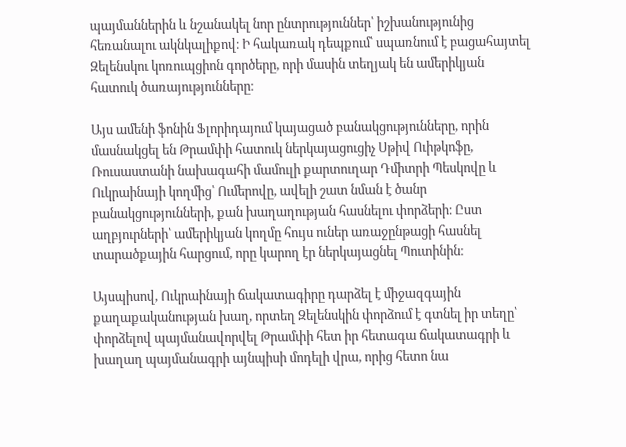պայմաններին և նշանակել նոր ընտրություններ՝ իշխանությունից հեռանալու ակնկալիքով։ Ի հակառակ դեպքում՝ սպառնում է բացահայտել Զելենսկու կոռուպցիոն գործերը, որի մասին տեղյակ են ամերիկյան հատուկ ծառայությունները։

Այս ամենի ֆոնին Ֆլորիդայում կայացած բանակցությունները, որին մասնակցել են Թրամփի հատուկ ներկայացուցիչ Սթիվ Ուիթկոֆը, Ռուսաստանի նախագահի մամուլի քարտուղար Դմիտրի Պեսկովը և Ուկրաինայի կողմից՝ Ումերովը, ավելի շատ նման է ծանր բանակցությունների, քան խաղաղության հասնելու փորձերի։ Ըստ աղբյուրների՝ ամերիկյան կողմը հույս ուներ առաջընթացի հասնել տարածքային հարցում, որը կարող էր ներկայացնել Պուտինին։

Այսպիսով, Ուկրաինայի ճակատագիրը դարձել է միջազգային քաղաքականության խաղ, որտեղ Զելենսկին փորձում է գտնել իր տեղը՝ փորձելով պայմանավորվել Թրամփի հետ իր հետագա ճակատագրի և խաղաղ պայմանագրի այնպիսի մոդելի վրա, որից հետո նա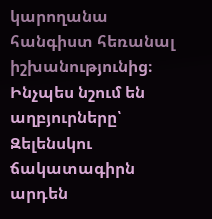կարողանա հանգիստ հեռանալ իշխանությունից։ Ինչպես նշում են աղբյուրները՝ Զելենսկու ճակատագիրն արդեն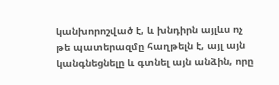կանխորոշված է, և խնդիրն այլևս ոչ թե պատերազմը հաղթելն է, այլ այն կանգնեցնելը և գտնել այն անձին, որը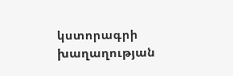կստորագրի խաղաղության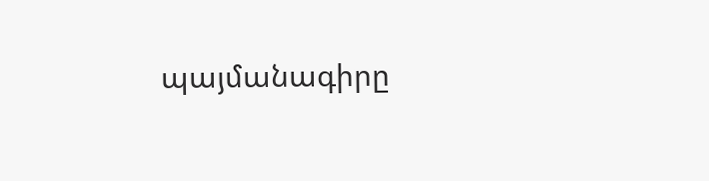պայմանագիրը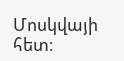Մոսկվայի հետ։